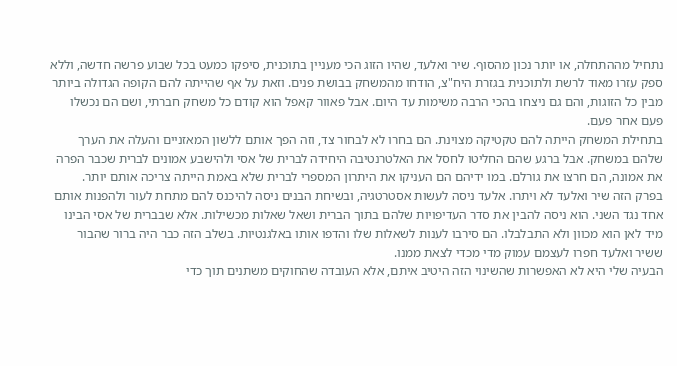נתחיל מההתחלה, או יותר נכון מהסוף. שיר ואלעד, שהיו הזוג הכי מעניין בתוכנית, סיפקו כמעט בכל שבוע פרשה חדשה, וללא ספק עזרו מאוד לרשת ולתוכנית בגזרת היח"צ, הודחו מהמשחק בבושת פנים. וזאת על אף שהייתה להם הקופה הגדולה ביותר מבין כל הזוגות, והם גם ניצחו בהכי הרבה משימות עד היום. אבל פאוור קאפל הוא קודם כל משחק חברתי, ושם הם נכשלו פעם אחר פעם.
בתחילת המשחק הייתה להם טקטיקה מצוינת. הם בחרו לא לבחור צד, וזה הפך אותם ללשון המאזניים והעלה את הערך שלהם במשחק. אבל ברגע שהם החליטו לחסל את האלטרנטיבה היחידה לברית של אסי ולהישבע אמונים לברית שכבר הפרה את אמונה, הם חרצו את גורלם. במו ידיהם הם העניקו את היתרון המספרי לברית שלא באמת הייתה צריכה אותם יותר.
בפרק הזה שיר ואלעד לא ויתרו. אלעד ניסה לעשות אסטרטגיה, ובשיחת הבנים ניסה להיכנס להם מתחת לעור ולהפנות אותם אחד נגד השני. הוא ניסה להבין את סדר העדיפויות שלהם בתוך הברית ושאל שאלות מכשילות. אלא שבברית של אסי הבינו מיד לאן הוא מכוון ולא התבלבלו. הם סירבו לענות לשאלות שלו והדפו אותו באלגנטיות. בשלב הזה כבר היה ברור שהבור ששיר ואלעד חפרו לעצמם עמוק מדי מכדי לצאת ממנו.
הבעיה שלי היא לא האפשרות שהשינוי הזה היטיב איתם, אלא העובדה שהחוקים משתנים תוך כדי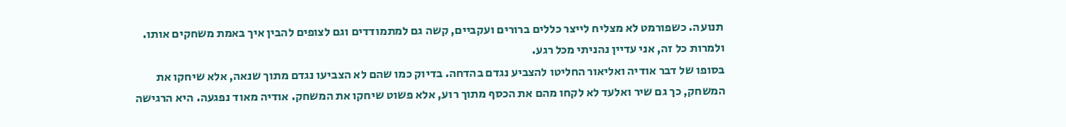תנועה. כשפורמט לא מצליח לייצר כללים ברורים ועקביים, קשה גם למתמודדים וגם לצופים להבין איך באמת משחקים אותו. ולמרות כל זה, אני עדיין נהניתי מכל רגע.
בסופו של דבר אודיה ואליאור החליטו להצביע נגדם בהדחה. בדיוק כמו שהם לא הצביעו נגדם מתוך שנאה, אלא שיחקו את המשחק, כך גם שיר ואלעד לא לקחו מהם את הכסף מתוך רוע, אלא פשוט שיחקו את המשחק. אודיה מאוד נפגעה. היא הרגישה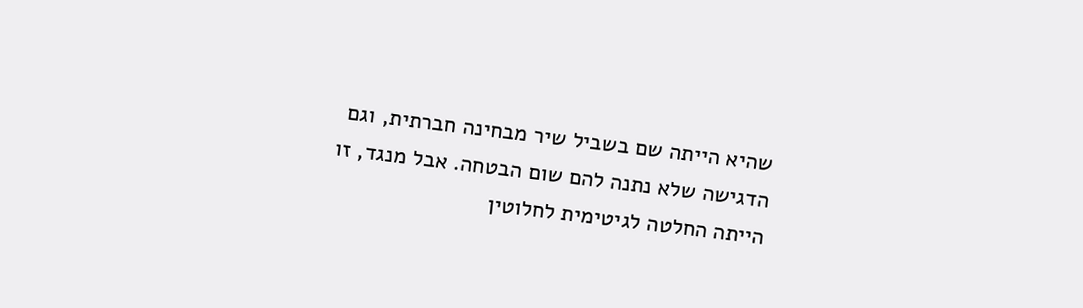שהיא הייתה שם בשביל שיר מבחינה חברתית, וגם הדגישה שלא נתנה להם שום הבטחה. אבל מנגד, זו הייתה החלטה לגיטימית לחלוטין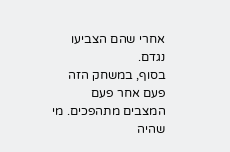אחרי שהם הצביעו נגדם.
בסוף, במשחק הזה פעם אחר פעם המצבים מתהפכים. מי שהיה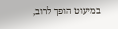במיעוט הופך לרוב,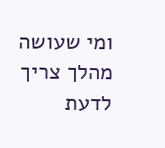ומי שעושה מהלך צריך לדעת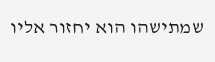שמתישהו הוא יחזור אליו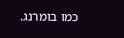כמו בומרנג.